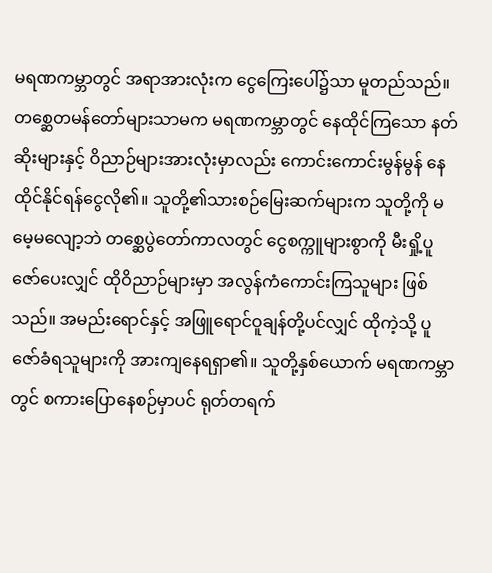မရဏကမ္ဘာတွင် အရာအားလုံးက ငွေကြေးပေါ်၌သာ မူတည်သည်။ တစ္ဆေတမန်တော်များသာမက မရဏကမ္ဘာတွင် နေထိုင်ကြသော နတ်ဆိုးများနှင့် ဝိညာဉ်များအားလုံးမှာလည်း ကောင်းကောင်းမွန်မွန် နေထိုင်နိုင်ရန်ငွေလို၏။ သူတို့၏သားစဉ်မြေးဆက်များက သူတို့ကို မမေ့မလျော့ဘဲ တစ္ဆေပွဲတော်ကာလတွင် ငွေစက္ကူများစွာကို မီးရှို့ပူဇော်ပေးလျှင် ထိုဝိညာဉ်များမှာ အလွန်ကံကောင်းကြသူများ ဖြစ်သည်။ အမည်းရောင်နှင့် အဖြူရောင်ဝူချန်တို့ပင်လျှင် ထိုကဲ့သို့ ပူဇော်ခံရသူများကို အားကျနေရရှာ၏။ သူတို့နှစ်ယောက် မရဏကမ္ဘာတွင် စကားပြောနေစဉ်မှာပင် ရုတ်တရက်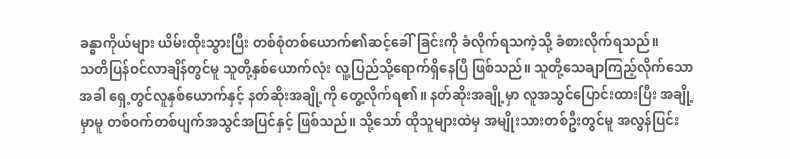ခန္ဓာကိုယ်များ ယိမ်းထိုးသွားပြီး တစ်စုံတစ်ယောက်၏ဆင့်ခေါ်ခြင်းကို ခံလိုက်ရသကဲ့သို့ ခံစားလိုက်ရသည်။
သတိပြန်ဝင်လာချိန်တွင်မူ သူတို့နှစ်ယောက်လုံး လူ့ပြည်သို့ရောက်ရှိနေပြီ ဖြစ်သည်။ သူတို့သေချာကြည့်လိုက်သောအခါ ရှေ့တွင်လူနှစ်ယောက်နှင့် နတ်ဆိုးအချို့ကို တွေ့လိုက်ရ၏။ နတ်ဆိုးအချို့မှာ လူအသွင်ပြောင်းထားပြီး အချို့မှာမူ တစ်ဝက်တစ်ပျက်အသွင်အပြင်နှင့် ဖြစ်သည်။ သို့သော် ထိုသူများထဲမှ အမျိုးသားတစ်ဦးတွင်မူ အလွန်ပြင်း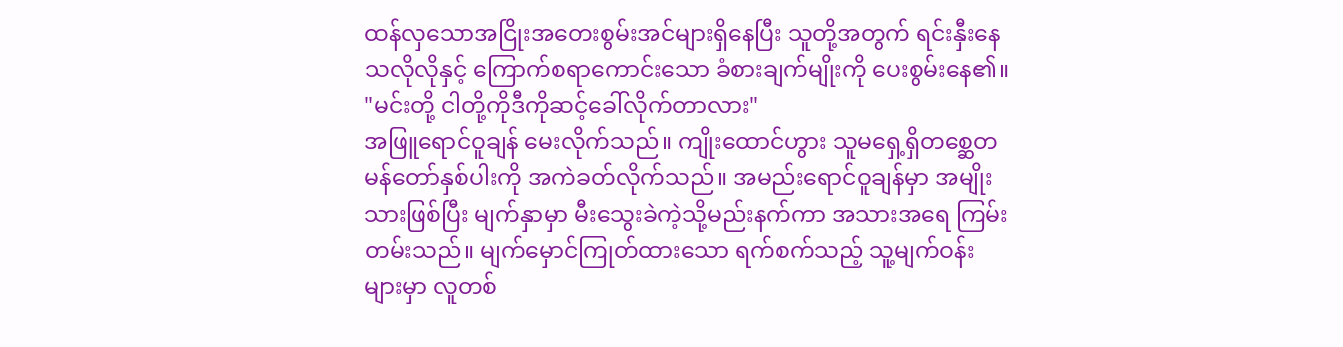ထန်လှသောအငြိုးအတေးစွမ်းအင်များရှိနေပြီး သူတို့အတွက် ရင်းနှီးနေသလိုလိုနှင့် ကြောက်စရာကောင်းသော ခံစားချက်မျိုးကို ပေးစွမ်းနေ၏။
"မင်းတို့ ငါတို့ကိုဒီကိုဆင့်ခေါ်လိုက်တာလား"
အဖြူရောင်ဝူချန် မေးလိုက်သည်။ ကျိုးထောင်ဟွား သူမရှေ့ရှိတစ္ဆေတမန်တော်နှစ်ပါးကို အကဲခတ်လိုက်သည်။ အမည်းရောင်ဝူချန်မှာ အမျိုးသားဖြစ်ပြီး မျက်နှာမှာ မီးသွေးခဲကဲ့သို့မည်းနက်ကာ အသားအရေ ကြမ်းတမ်းသည်။ မျက်မှောင်ကြုတ်ထားသော ရက်စက်သည့် သူ့မျက်ဝန်းများမှာ လူတစ်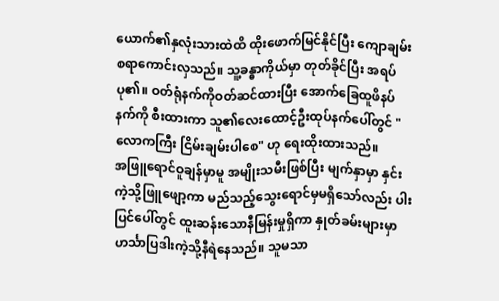ယောက်၏နှလုံးသားထဲထိ ထိုးဖောက်မြင်နိုင်ပြီး ကျောချမ်းစရာကောင်းလှသည်။ သူ့ခန္ဓာကိုယ်မှာ တုတ်ခိုင်ပြီး အရပ်ပု၏။ ဝတ်ရုံနက်ကိုဝတ်ဆင်ထားပြီး အောက်ခြေထူဖိနပ်နက်ကို စီးထားကာ သူ၏လေးထောင့်ဦးထုပ်နက်ပေါ်တွင် "လောကကြီး ငြိမ်းချမ်းပါစေ" ဟု ရေးထိုးထားသည်။
အဖြူရောင်ဝူချန်မှာမူ အမျိုးသမီးဖြစ်ပြီး မျက်နှာမှာ နှင်းကဲ့သို့ဖြူဖျော့ကာ မည်သည့်သွေးရောင်မှမရှိသော်လည်း ပါးပြင်ပေါ်တွင် ထူးဆန်းသောနီမြန်းမှုရှိကာ နှုတ်ခမ်းများမှာ ဟင်္သာပြဒါးကဲ့သို့နီရဲနေသည်။ သူမသာ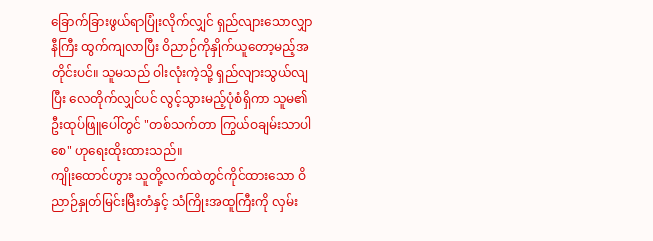ခြောက်ခြားဖွယ်ရာပြုံးလိုက်လျှင် ရှည်လျားသောလျှာနီကြီး ထွက်ကျလာပြီး ဝိညာဉ်ကိုနှိုက်ယူတော့မည့်အတိုင်းပင်။ သူမသည် ဝါးလုံးကဲ့သို့ ရှည်လျားသွယ်လျပြီး လေတိုက်လျှင်ပင် လွင့်သွားမည့်ပုံစံရှိကာ သူမ၏ဦးထုပ်ဖြူပေါ်တွင် "တစ်သက်တာ ကြွယ်ဝချမ်းသာပါစေ" ဟုရေးထိုးထားသည်။
ကျိုးထောင်ဟွား သူတို့လက်ထဲတွင်ကိုင်ထားသော ဝိညာဉ်နှုတ်မြင်းမြီးတံနှင့် သံကြိုးအထူကြီးကို လှမ်း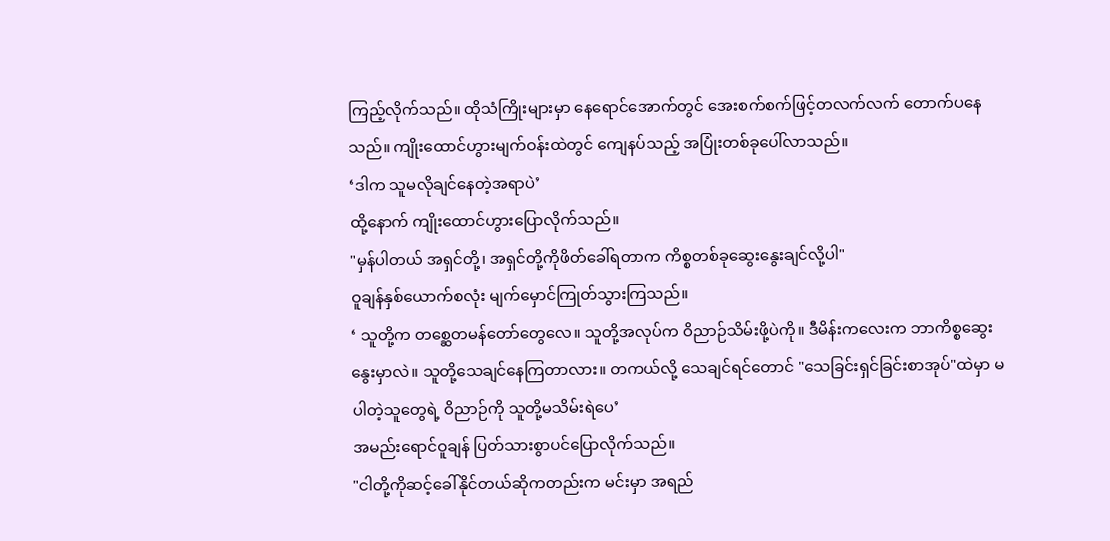ကြည့်လိုက်သည်။ ထိုသံကြိုးများမှာ နေရောင်အောက်တွင် အေးစက်စက်ဖြင့်တလက်လက် တောက်ပနေသည်။ ကျိုးထောင်ဟွားမျက်ဝန်းထဲတွင် ကျေနပ်သည့် အပြုံးတစ်ခုပေါ်လာသည်။
‘ဒါက သူမလိုချင်နေတဲ့အရာပဲ’
ထို့နောက် ကျိုးထောင်ဟွားပြောလိုက်သည်။
"မှန်ပါတယ် အရှင်တို့၊ အရှင်တို့ကိုဖိတ်ခေါ်ရတာက ကိစ္စတစ်ခုဆွေးနွေးချင်လို့ပါ"
ဝူချန်နှစ်ယောက်စလုံး မျက်မှောင်ကြုတ်သွားကြသည်။
‘ သူတို့က တစ္ဆေတမန်တော်တွေလေ။ သူတို့အလုပ်က ဝိညာဉ်သိမ်းဖို့ပဲကို။ ဒီမိန်းကလေးက ဘာကိစ္စဆွေးနွေးမှာလဲ။ သူတို့သေချင်နေကြတာလား။ တကယ်လို့ သေချင်ရင်တောင် "သေခြင်းရှင်ခြင်းစာအုပ်"ထဲမှာ မပါတဲ့သူတွေရဲ့ ဝိညာဉ်ကို သူတို့မသိမ်းရဲပေ’
အမည်းရောင်ဝူချန် ပြတ်သားစွာပင်ပြောလိုက်သည်။
"ငါတို့ကိုဆင့်ခေါ်နိုင်တယ်ဆိုကတည်းက မင်းမှာ အရည်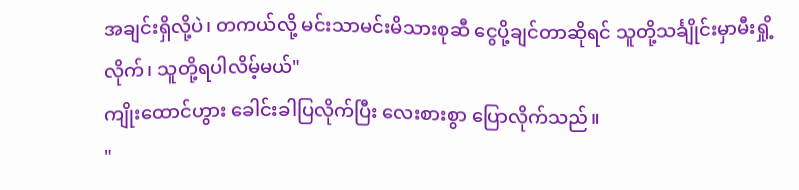အချင်းရှိလို့ပဲ၊ တကယ်လို့ မင်းသာမင်းမိသားစုဆီ ငွေပို့ချင်တာဆိုရင် သူတို့သင်္ချိုင်းမှာမီးရှို့လိုက်၊ သူတို့ရပါလိမ့်မယ်"
ကျိုးထောင်ဟွား ခေါင်းခါပြလိုက်ပြီး လေးစားစွာ ပြောလိုက်သည်။
"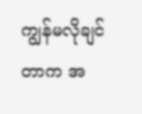ကျွန်မလိုချင်တာက အ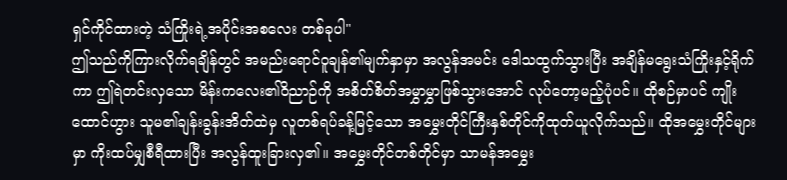ရှင်ကိုင်ထားတဲ့ သံကြိုးရဲ့အပိုင်းအစလေး တစ်ခုပါ"
ဤသည်ကိုကြားလိုက်ရချိန်တွင် အမည်းရောင်ဝူချန်၏မျက်နှာမှာ အလွန်အမင်း ဒေါသထွက်သွားပြီး အချိန်မရွေးသံကြိုးနှင့်ရိုက်ကာ ဤရဲတင်းလှသော မိန်းကလေး၏ဝိညာဉ်ကို အစိတ်စိတ်အမွှာမွှာဖြစ်သွားအောင် လုပ်တော့မည့်ပုံပင်။ ထိုစဉ်မှာပင် ကျိုးထောင်ဟွား သူမ၏ချန်းခွန်းအိတ်ထဲမှ လူတစ်ရပ်ခန့်မြင့်သော အမွှေးတိုင်ကြီးနှစ်တိုင်ကိုထုတ်ယူလိုက်သည်။ ထိုအမွှေးတိုင်များမှာ ကိုးထပ်မျှစီရီထားပြီး အလွန်ထူးခြားလှ၏။ အမွှေးတိုင်တစ်တိုင်မှာ သာမန်အမွှေး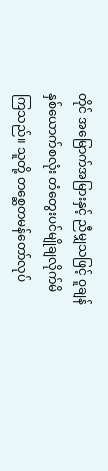တိုင် အမြောက်အမြားနှင့် ညီမျှသဖြင့် ဝူချန်နှစ်ယောက်စလုံး တံတွေးပင်မျိုချလိုက်မိကြသည်။ သူတို့ တစ္ဆေတမန်တော်လုပ်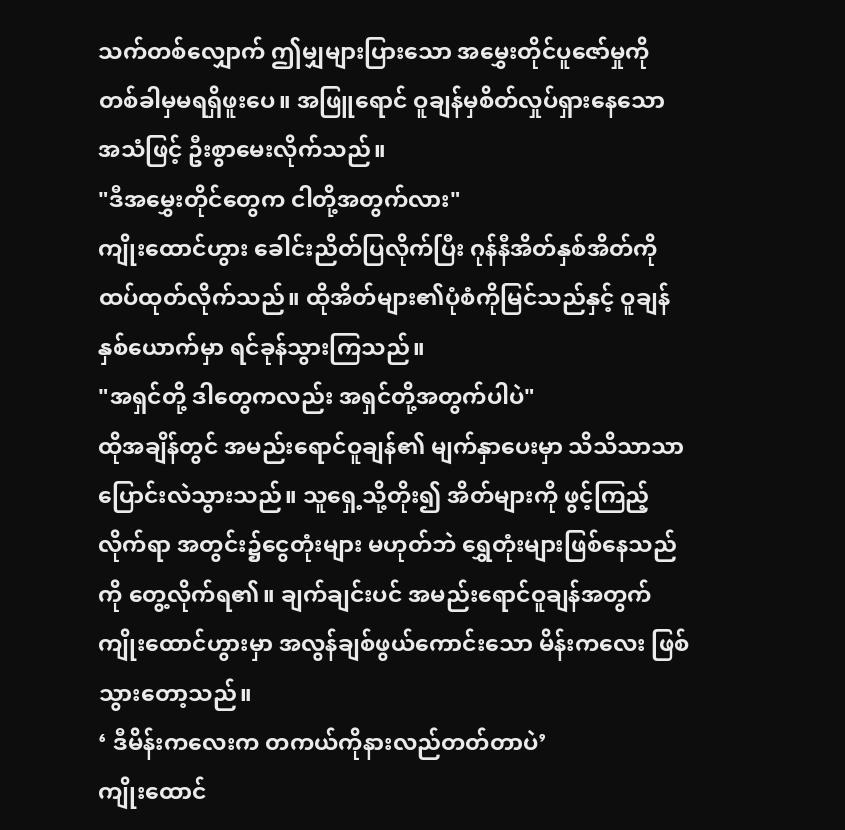သက်တစ်လျှောက် ဤမျှများပြားသော အမွှေးတိုင်ပူဇော်မှုကို တစ်ခါမှမရရှိဖူးပေ။ အဖြူရောင် ဝူချန်မှစိတ်လှုပ်ရှားနေသော အသံဖြင့် ဦးစွာမေးလိုက်သည်။
"ဒီအမွှေးတိုင်တွေက ငါတို့အတွက်လား"
ကျိုးထောင်ဟွား ခေါင်းညိတ်ပြလိုက်ပြီး ဂုန်နီအိတ်နှစ်အိတ်ကို ထပ်ထုတ်လိုက်သည်။ ထိုအိတ်များ၏ပုံစံကိုမြင်သည်နှင့် ဝူချန်နှစ်ယောက်မှာ ရင်ခုန်သွားကြသည်။
"အရှင်တို့ ဒါတွေကလည်း အရှင်တို့အတွက်ပါပဲ"
ထိုအချိန်တွင် အမည်းရောင်ဝူချန်၏ မျက်နှာပေးမှာ သိသိသာသာပြောင်းလဲသွားသည်။ သူရှေ့သို့တိုး၍ အိတ်များကို ဖွင့်ကြည့်လိုက်ရာ အတွင်း၌ငွေတုံးများ မဟုတ်ဘဲ ရွှေတုံးများဖြစ်နေသည်ကို တွေ့လိုက်ရ၏။ ချက်ချင်းပင် အမည်းရောင်ဝူချန်အတွက် ကျိုးထောင်ဟွားမှာ အလွန်ချစ်ဖွယ်ကောင်းသော မိန်းကလေး ဖြစ်သွားတော့သည်။
‘ ဒီမိန်းကလေးက တကယ်ကိုနားလည်တတ်တာပဲ’
ကျိုးထောင်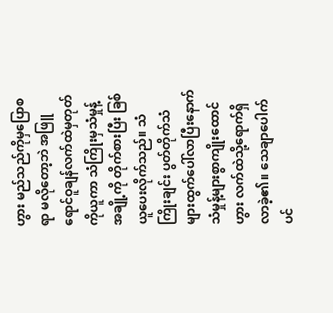ဟွား မည်သည်ကိုမှပြောစရာ မလိုတော့ဘဲ အဖြူရောင်ဝူချန်လက်ထဲမှတုတ်ကိုယူကာ သံကြိုးမှသံမှုန့်အချို့ကို တိုက်စားပြီး ခြစ်ယူပေးလိုက်သည်။ သံကြိုးချင်း ပွတ်တိုက်သံများထွက်ပေါ်လာပြီးနောက် သံမှုန့်များစွာကျိုးထောင်ဟွား လက်ထဲသို့ရောက်ရှိလာခဲ့၏။ သေချာပေါက်ပင်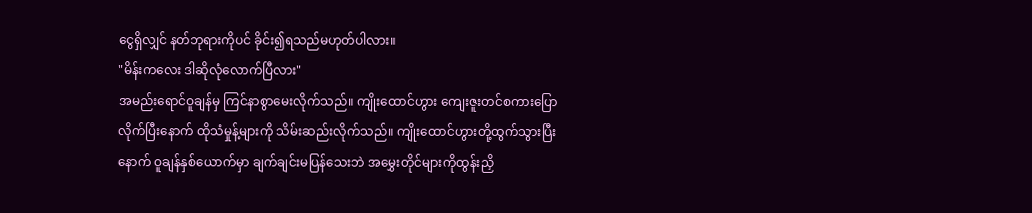ငွေရှိလျှင် နတ်ဘုရားကိုပင် ခိုင်း၍ရသည်မဟုတ်ပါလား။
"မိန်းကလေး ဒါဆိုလုံလောက်ပြီလား"
အမည်းရောင်ဝူချန်မှ ကြင်နာစွာမေးလိုက်သည်။ ကျိုးထောင်ဟွား ကျေးဇူးတင်စကားပြောလိုက်ပြီးနောက် ထိုသံမှုန့်များကို သိမ်းဆည်းလိုက်သည်။ ကျိုးထောင်ဟွားတို့ထွက်သွားပြီးနောက် ဝူချန်နှစ်ယောက်မှာ ချက်ချင်းမပြန်သေးဘဲ အမွှေးတိုင်များကိုထွန်းညှိ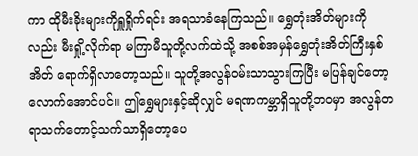ကာ ထိုမီးခိုးများကိုရှူရှိုက်ရင်း အရသာခံနေကြသည်။ ရွှေတုံးအိတ်များကိုလည်း မီးရှို့လိုက်ရာ မကြာမီသူတို့လက်ထဲသို့ အစစ်အမှန်ရွှေတုံးအိတ်ကြီးနှစ်အိတ် ရောက်ရှိလာတော့သည်။ သူတို့အလွန်ဝမ်းသာသွားကြပြီး မပြန်ချင်တော့လောက်အောင်ပင်။ ဤရွှေများနှင့်ဆိုလျှင် မရဏကမ္ဘာရှိသူတို့ဘဝမှာ အလွန်တရာသက်တောင့်သက်သာရှိတော့ပေ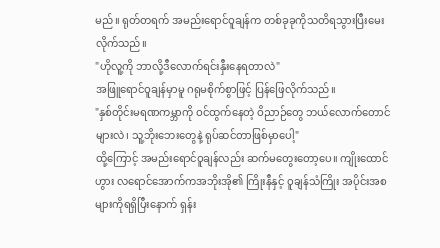မည်။ ရုတ်တရက် အမည်းရောင်ဝူချန်က တစ်ခုခုကိုသတိရသွားပြီးမေးလိုက်သည်။
"ဟိုလူ့ကို ဘာလို့ဒီလောက်ရင်းနှီးနေရတာလဲ"
အဖြူရောင်ဝူချန်မှာမူ ဂရုမစိုက်စွာဖြင့် ပြန်ဖြေလိုက်သည်။
"နှစ်တိုင်းမရဏကမ္ဘာကို ဝင်ထွက်နေတဲ့ ဝိညာဉ်တွေ ဘယ်လောက်တောင်များလဲ၊ သူ့ဘိုးဘေးတွေနဲ့ ရုပ်ဆင်တာဖြစ်မှာပေါ့"
ထို့ကြောင့် အမည်းရောင်ဝူချန်လည်း ဆက်မတွေးတော့ပေ။ ကျိုးထောင်ဟွား လရောင်အောက်ကအဘိုးအို၏ ကြိုးနီနှင့် ဝူချန်သံကြိုး အပိုင်းအစများကိုရရှိပြီးနောက် ရှန်း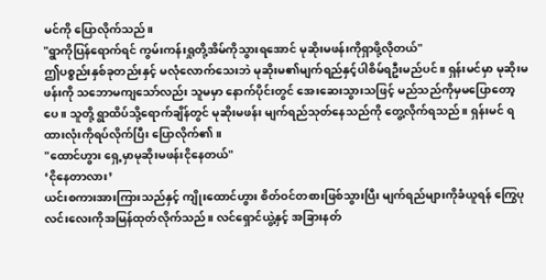မင်ကို ပြောလိုက်သည်။
"ရွာကိုပြန်ရောက်ရင် ကွမ်းကန်းရှုတို့အိမ်ကိုသွားရအောင် မုဆိုးမဖန်းကိုရှာဖို့လိုတယ်"
ဤပစ္စည်းနှစ်ခုတည်းနှင့် မလုံလောက်သေးဘဲ မုဆိုးမ၏မျက်ရည်နှင့်ပါစိမ်ရဦးမည်ပင်။ ရှန်းမင်မှာ မုဆိုးမဖန်းကို သဘောမကျသော်လည်း သူမမှာ နောက်ပိုင်းတွင် အေးဆေးသွားသဖြင့် မည်သည်ကိုမှမပြောတော့ပေ။ သူတို့ ရွာထိပ်သို့ရောက်ချိန်တွင် မုဆိုးမဖန်း မျက်ရည်သုတ်နေသည်ကို တွေ့လိုက်ရသည်။ ရှန်းမင် ရထားလုံးကိုရပ်လိုက်ပြီး ပြောလိုက်၏။
"ထောင်ဟွား ရှေ့မှာမုဆိုးမဖန်းငိုနေတယ်"
‘ငိုနေတာလား’
ယင်းစကားအားကြားသည်နှင့် ကျိုးထောင်ဟွား စိတ်ဝင်တစားဖြစ်သွားပြီး မျက်ရည်များကိုခံယူရန် ကြွေပုလင်းလေးကိုအမြန်ထုတ်လိုက်သည်။ လင်ရှောင်ယွဲ့နှင့် အခြားနတ်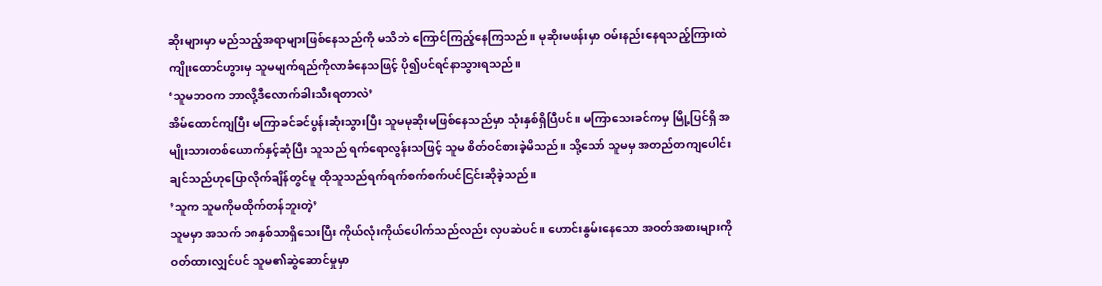ဆိုးများမှာ မည်သည့်အရာများဖြစ်နေသည်ကို မသိဘဲ ကြောင်ကြည့်နေကြသည်။ မုဆိုးမဖန်းမှာ ဝမ်းနည်းနေရသည့်ကြားထဲ ကျိုးထောင်ဟွားမှ သူမမျက်ရည်ကိုလာခံနေသဖြင့် ပို၍ပင်ရင်နာသွားရသည်။
‘သူမဘဝက ဘာလို့ဒီလောက်ခါးသီးရတာလဲ’
အိမ်ထောင်ကျပြီး မကြာခင်ခင်ပွန်းဆုံးသွားပြီး သူမမုဆိုးမဖြစ်နေသည်မှာ သုံးနှစ်ရှိပြီပင်။ မကြာသေးခင်ကမှ မြို့ပြင်ရှိ အမျိုးသားတစ်ယောက်နှင့်ဆုံပြီး သူသည် ရက်ရောလွန်းသဖြင့် သူမ စိတ်ဝင်စားခဲ့မိသည်။ သို့သော် သူမမှ အတည်တကျပေါင်းချင်သည်ဟုပြောလိုက်ချိန်တွင်မူ ထိုသူသည်ရက်ရက်စက်စက်ပင်ငြင်းဆိုခဲ့သည်။
’သူက သူမကိုမထိုက်တန်ဘူးတဲ့’
သူမမှာ အသက် ၁၈နှစ်သာရှိသေးပြီး ကိုယ်လုံးကိုယ်ပေါက်သည်လည်း လှပဆဲပင်။ ဟောင်းနွမ်းနေသော အဝတ်အစားများကို ဝတ်ထားလျှင်ပင် သူမ၏ဆွဲဆောင်မှုမှာ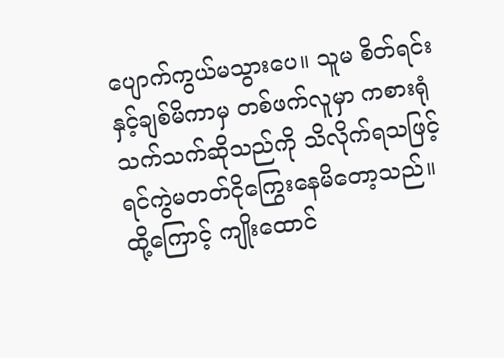ပျောက်ကွယ်မသွားပေ။ သူမ စိတ်ရင်းနှင့်ချစ်မိကာမှ တစ်ဖက်လူမှာ ကစားရုံသက်သက်ဆိုသည်ကို သိလိုက်ရသဖြင့် ရင်ကွဲမတတ်ငိုကြွေးနေမိတော့သည်။ ထို့ကြောင့် ကျိုးထောင်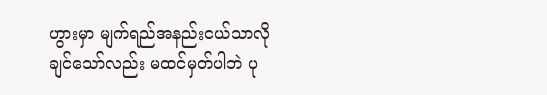ဟွားမှာ မျက်ရည်အနည်းငယ်သာလိုချင်သော်လည်း မထင်မှတ်ပါဘဲ ပု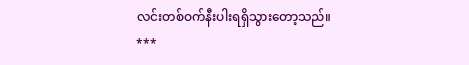လင်းတစ်ဝက်နီးပါးရရှိသွားတော့သည်။
***